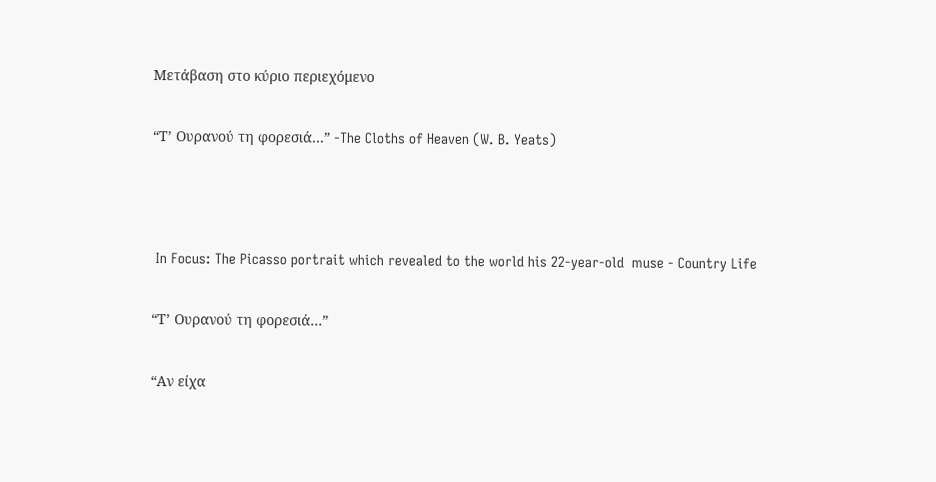Μετάβαση στο κύριο περιεχόμενο

“Τ’ Ουρανού τη φορεσιά…” -The Cloths of Heaven (W. B. Yeats)



 In Focus: The Picasso portrait which revealed to the world his 22-year-old  muse - Country Life

“Τ’ Ουρανού τη φορεσιά…”

“Αν είχα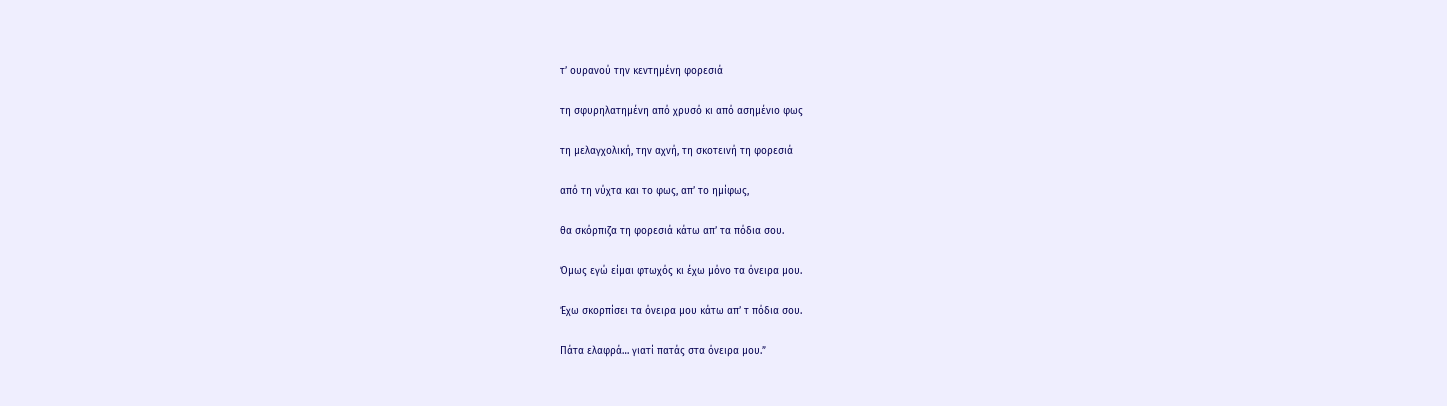τ’ ουρανού την κεντημένη φορεσιά

τη σφυρηλατημένη από χρυσό κι από ασημένιο φως

τη μελαγχολική, την αχνή, τη σκοτεινή τη φορεσιά

από τη νύχτα και το φως, απ’ το ημίφως,

θα σκόρπιζα τη φορεσιά κάτω απ’ τα πόδια σου.

Όμως εγώ είμαι φτωχός κι έχω μόνο τα όνειρα μου.

Έχω σκορπίσει τα όνειρα μου κάτω απ’ τ πόδια σου.

Πάτα ελαφρά… γιατί πατάς στα όνειρα μου.”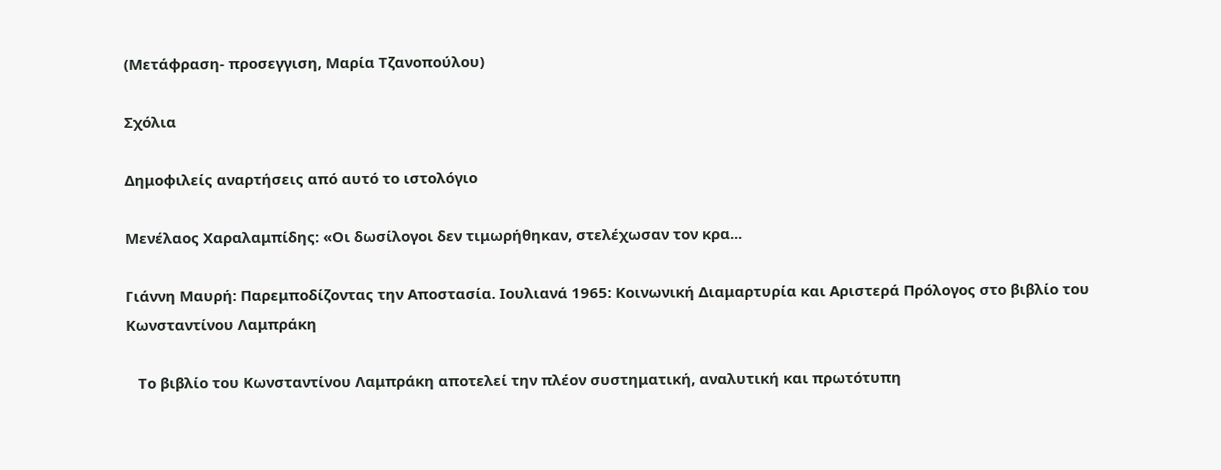(Μετάφραση- προσεγγιση, Μαρία Τζανοπούλου)

Σχόλια

Δημοφιλείς αναρτήσεις από αυτό το ιστολόγιο

Μενέλαος Χαραλαμπίδης: «Οι δωσίλογοι δεν τιμωρήθηκαν, στελέχωσαν τον κρα...

Γιάννη Μαυρή: Παρεμποδίζοντας την Αποστασία. Ιουλιανά 1965: Κοινωνική Διαμαρτυρία και Αριστερά Πρόλογος στο βιβλίο του Κωνσταντίνου Λαμπράκη

   Το βιβλίο του Κωνσταντίνου Λαμπράκη αποτελεί την πλέον συστηματική, αναλυτική και πρωτότυπη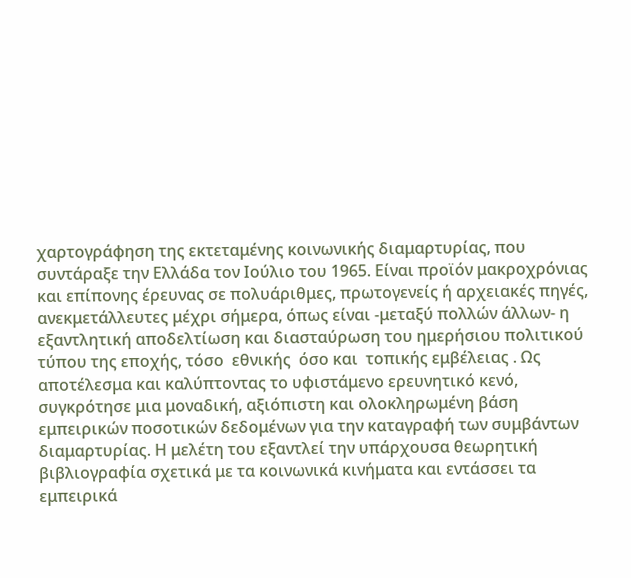χαρτογράφηση της εκτεταμένης κοινωνικής διαμαρτυρίας, που συντάραξε την Ελλάδα τον Ιούλιο του 1965. Είναι προϊόν μακροχρόνιας και επίπονης έρευνας σε πολυάριθμες, πρωτογενείς ή αρχειακές πηγές, ανεκμετάλλευτες μέχρι σήμερα, όπως είναι -μεταξύ πολλών άλλων- η εξαντλητική αποδελτίωση και διασταύρωση του ημερήσιου πολιτικού τύπου της εποχής, τόσο  εθνικής  όσο και  τοπικής εμβέλειας . Ως αποτέλεσμα και καλύπτοντας το υφιστάμενο ερευνητικό κενό, συγκρότησε μια μοναδική, αξιόπιστη και ολοκληρωμένη βάση εμπειρικών ποσοτικών δεδομένων για την καταγραφή των συμβάντων διαμαρτυρίας. Η μελέτη του εξαντλεί την υπάρχουσα θεωρητική βιβλιογραφία σχετικά με τα κοινωνικά κινήματα και εντάσσει τα εμπειρικά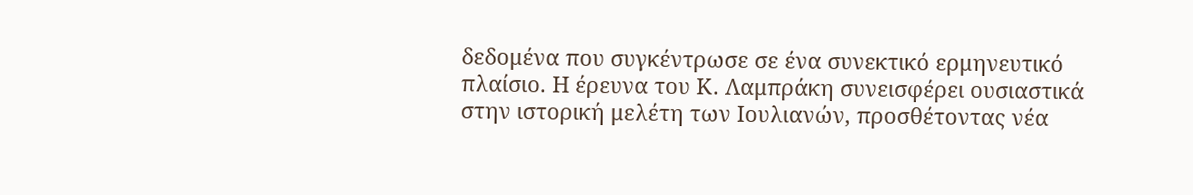δεδομένα που συγκέντρωσε σε ένα συνεκτικό ερμηνευτικό πλαίσιο. Η έρευνα του Κ. Λαμπράκη συνεισφέρει ουσιαστικά στην ιστορική μελέτη των Ιουλιανών, προσθέτοντας νέα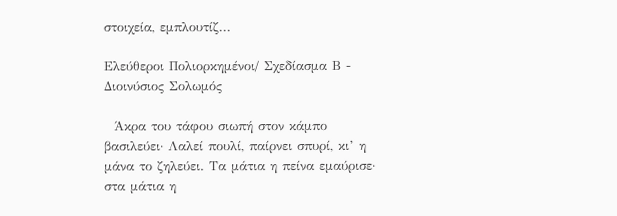στοιχεία, εμπλουτίζ...

Ελεύθεροι Πολιορκημένοι/ Σχεδίασμα Β - Διοινύσιος Σολωμός

  Άκρα του τάφου σιωπή στον κάμπο βασιλεύει· Λαλεί πουλί, παίρνει σπυρί, κι’ η μάνα το ζηλεύει. Τα μάτια η πείνα εμαύρισε· στα μάτια η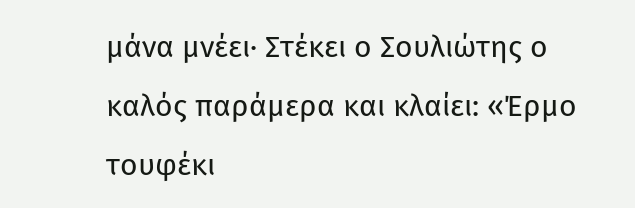μάνα μνέει· Στέκει ο Σουλιώτης ο καλός παράμερα και κλαίει: «Έρμο τουφέκι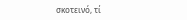σκοτεινό, τί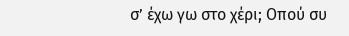σ’ έχω γω στο χέρι; Οπού συ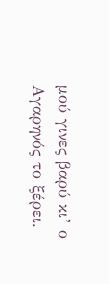μού γινες βαρύ κι’ ο Αγαρηνός το ξέρει.